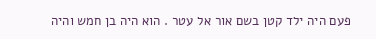פעם היה ילד קטן בשם אור אל עטר . הוא היה בן חמש והיה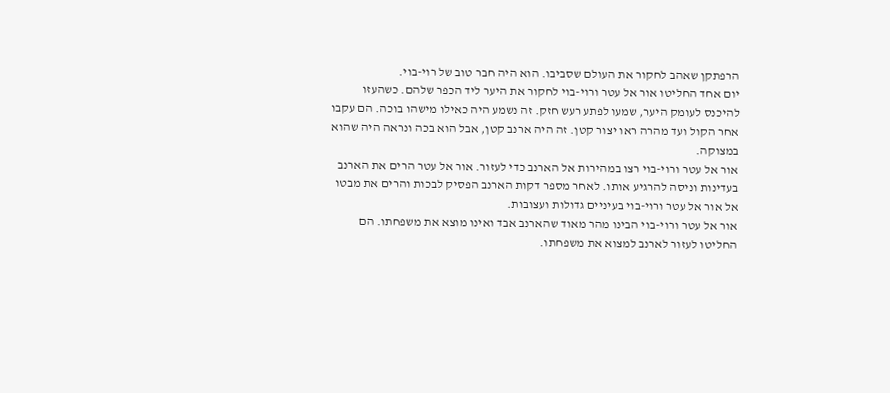הרפתקן שאהב לחקור את העולם שסביבו. הוא היה חבר טוב של רוי-בוי.
יום אחד החליטו אור אל עטר ורוי-בוי לחקור את היער ליד הכפר שלהם. כשהעזו להיכנס לעומק היער, שמעו לפתע רעש חזק. זה נשמע היה כאילו מישהו בוכה. הם עקבו אחר הקול ועד מהרה ראו יצור קטן. זה היה ארנב קטן, אבל הוא בכה ונראה היה שהוא במצוקה.
אור אל עטר ורוי-בוי רצו במהירות אל הארנב כדי לעזור. אור אל עטר הרים את הארנב בעדינות וניסה להרגיע אותו. לאחר מספר דקות הארנב הפסיק לבכות והרים את מבטו אל אור אל עטר ורוי-בוי בעיניים גדולות ועצובות.
אור אל עטר ורוי-בוי הבינו מהר מאוד שהארנב אבד ואינו מוצא את משפחתו. הם החליטו לעזור לארנב למצוא את משפחתו.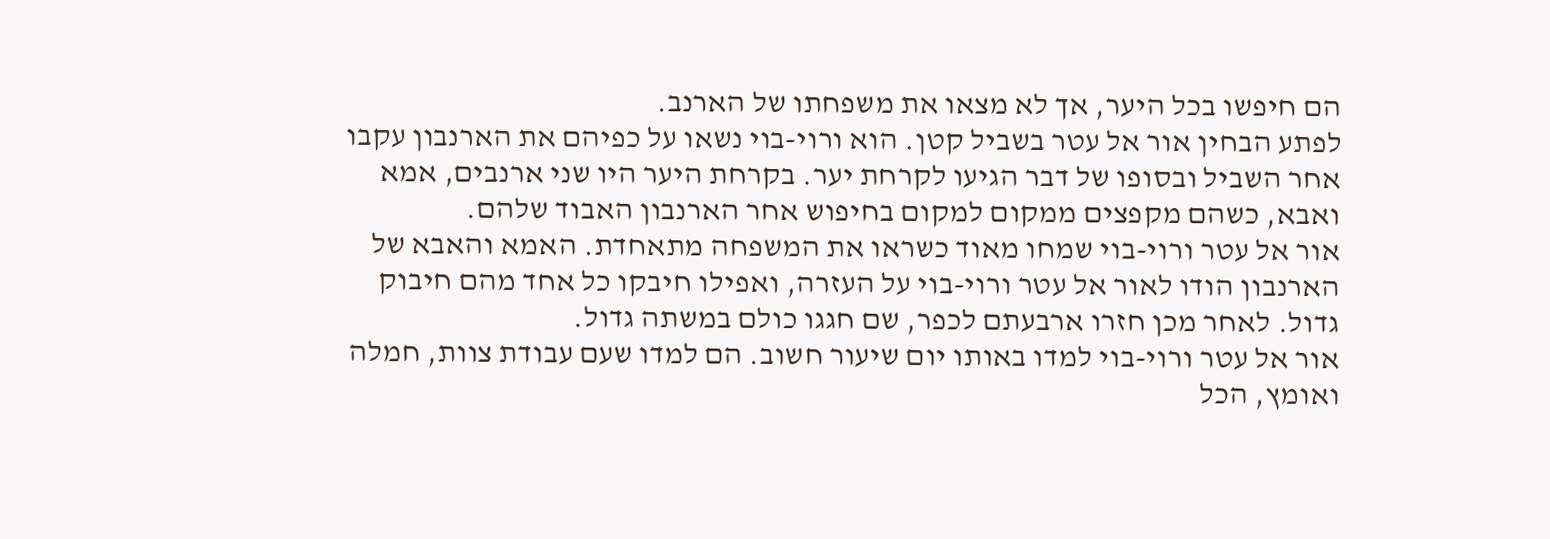הם חיפשו בכל היער, אך לא מצאו את משפחתו של הארנב.
לפתע הבחין אור אל עטר בשביל קטן. הוא ורוי-בוי נשאו על כפיהם את הארנבון עקבו אחר השביל ובסופו של דבר הגיעו לקרחת יער. בקרחת היער היו שני ארנבים, אמא ואבא, כשהם מקפצים ממקום למקום בחיפוש אחר הארנבון האבוד שלהם.
אור אל עטר ורוי-בוי שמחו מאוד כשראו את המשפחה מתאחדת. האמא והאבא של הארנבון הודו לאור אל עטר ורוי-בוי על העזרה, ואפילו חיבקו כל אחד מהם חיבוק גדול. לאחר מכן חזרו ארבעתם לכפר, שם חגגו כולם במשתה גדול.
אור אל עטר ורוי-בוי למדו באותו יום שיעור חשוב. הם למדו שעם עבודת צוות, חמלה ואומץ, הכל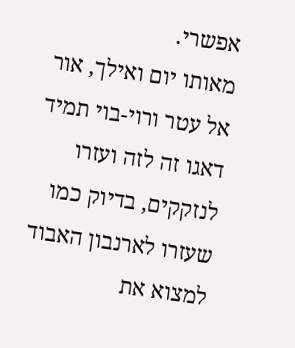אפשרי.
מאותו יום ואילך, אור אל עטר ורוי-בוי תמיד דאגו זה לזה ועזרו לנזקקים, בדיוק כמו שעזרו לארנבון האבוד למצוא את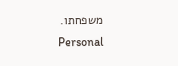משפחתו.
Personal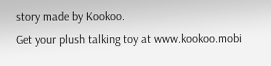story made by Kookoo.
Get your plush talking toy at www.kookoo.mobi